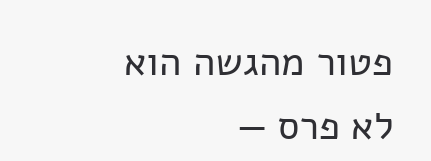פטור מהגשה הוא לא פרס —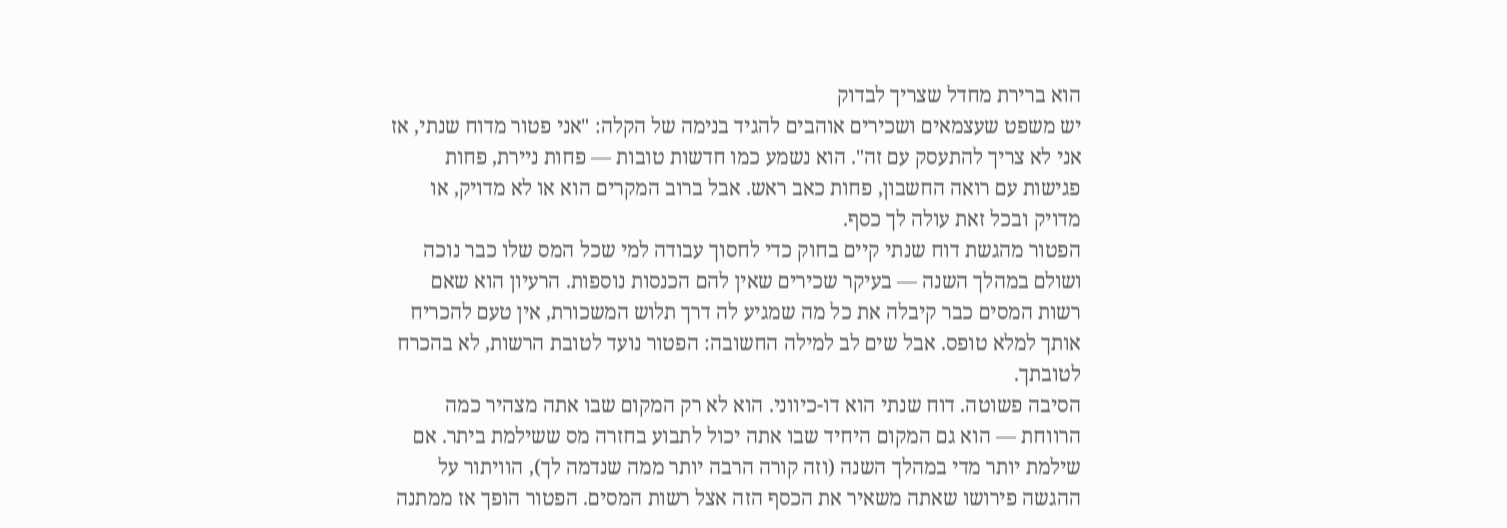הוא ברירת מחדל שצריך לבדוק
יש משפט שעצמאים ושכירים אוהבים להגיד בנימה של הקלה: "אני פטור מדוח שנתי, אז אני לא צריך להתעסק עם זה". הוא נשמע כמו חדשות טובות — פחות ניירת, פחות פגישות עם רואה החשבון, פחות כאב ראש. אבל ברוב המקרים הוא או לא מדויק, או מדויק ובכל זאת עולה לך כסף.
הפטור מהגשת דוח שנתי קיים בחוק כדי לחסוך עבודה למי שכל המס שלו כבר נוכה ושולם במהלך השנה — בעיקר שכירים שאין להם הכנסות נוספות. הרעיון הוא שאם רשות המסים כבר קיבלה את כל מה שמגיע לה דרך תלוש המשכורת, אין טעם להכריח אותך למלא טופס. אבל שים לב למילה החשובה: הפטור נועד לטובת הרשות, לא בהכרח לטובתך.
הסיבה פשוטה. דוח שנתי הוא דו-כיווני. הוא לא רק המקום שבו אתה מצהיר כמה הרווחת — הוא גם המקום היחיד שבו אתה יכול לתבוע בחזרה מס ששילמת ביתר. אם שילמת יותר מדי במהלך השנה (וזה קורה הרבה יותר ממה שנדמה לך), הוויתור על ההגשה פירושו שאתה משאיר את הכסף הזה אצל רשות המסים. הפטור הופך אז ממתנה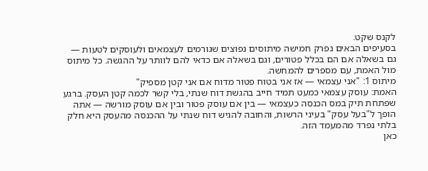לקנס שקט.
בסעיפים הבאים נפרק חמישה מיתוסים נפוצים שגורמים לעצמאים ולעוסקים לטעות — גם בשאלה אם הם בכלל פטורים, וגם בשאלה אם כדאי להם לוותר על ההגשה. כל מיתוס מול האמת, עם מספרים להמחשה.
מיתוס 1: "אני עצמאי — אז אני בטוח פטור מדוח אם אני קטן מספיק"
האמת: עוסק עצמאי כמעט תמיד חייב בהגשת דוח שנתי, בלי קשר לכמה קטן העסק. ברגע שפתחת תיק במס הכנסה כעצמאי — בין אם עוסק פטור ובין אם עוסק מורשה — אתה הופך ל"בעל עסק" בעיני הרשות, והחובה להגיש דוח שנתי על ההכנסה מהעסק היא חלק בלתי נפרד מהמעמד הזה.
כאן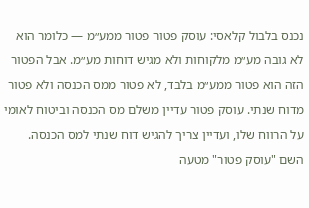נכנס בלבול קלאסי: עוסק פטור פטור ממע״מ — כלומר הוא לא גובה מע״מ מלקוחות ולא מגיש דוחות מע״מ. אבל הפטור הזה הוא פטור ממע״מ בלבד, לא פטור ממס הכנסה ולא פטור מדוח שנתי. עוסק פטור עדיין משלם מס הכנסה וביטוח לאומי על הרווח שלו, ועדיין צריך להגיש דוח שנתי למס הכנסה. השם "עוסק פטור" מטעה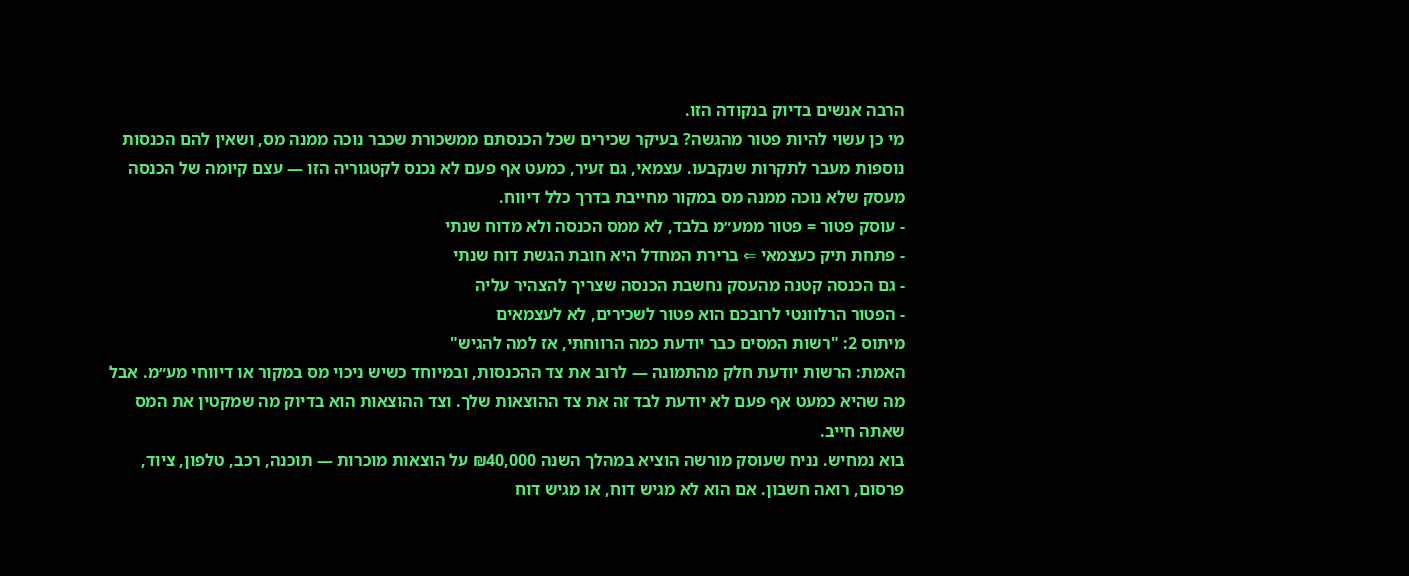הרבה אנשים בדיוק בנקודה הזו.
מי כן עשוי להיות פטור מהגשה? בעיקר שכירים שכל הכנסתם ממשכורת שכבר נוכה ממנה מס, ושאין להם הכנסות נוספות מעבר לתקרות שנקבעו. עצמאי, גם זעיר, כמעט אף פעם לא נכנס לקטגוריה הזו — עצם קיומה של הכנסה מעסק שלא נוכה ממנה מס במקור מחייבת בדרך כלל דיווח.
- עוסק פטור = פטור ממע״מ בלבד, לא ממס הכנסה ולא מדוח שנתי
- פתחת תיק כעצמאי ⇐ ברירת המחדל היא חובת הגשת דוח שנתי
- גם הכנסה קטנה מהעסק נחשבת הכנסה שצריך להצהיר עליה
- הפטור הרלוונטי לרובכם הוא פטור לשכירים, לא לעצמאים
מיתוס 2: "רשות המסים כבר יודעת כמה הרווחתי, אז למה להגיש"
האמת: הרשות יודעת חלק מהתמונה — לרוב את צד ההכנסות, ובמיוחד כשיש ניכוי מס במקור או דיווחי מע״מ. אבל מה שהיא כמעט אף פעם לא יודעת לבד זה את צד ההוצאות שלך. וצד ההוצאות הוא בדיוק מה שמקטין את המס שאתה חייב.
בוא נמחיש. נניח שעוסק מורשה הוציא במהלך השנה ₪40,000 על הוצאות מוכרות — תוכנה, רכב, טלפון, ציוד, פרסום, רואה חשבון. אם הוא לא מגיש דוח, או מגיש דוח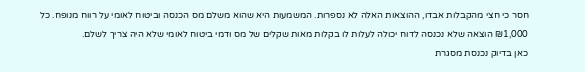חסר כי חצי מהקבלות אבדו, ההוצאות האלה לא נספרות. המשמעות היא שהוא משלם מס הכנסה וביטוח לאומי על רווח מנופח. כל ₪1,000 הוצאה שלא נכנסה לדוח יכולה לעלות לו בקלות מאות שקלים של מס ודמי ביטוח לאומי שלא היה צריך לשלם.
כאן בדיוק נכנסת מסגרת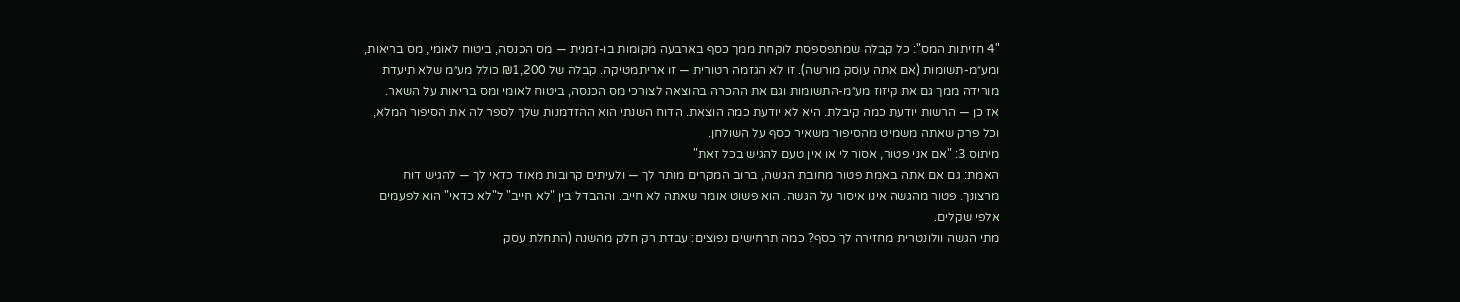"4 חזיתות המס": כל קבלה שמתפספסת לוקחת ממך כסף בארבעה מקומות בו-זמנית — מס הכנסה, ביטוח לאומי, מס בריאות, ומע״מ-תשומות (אם אתה עוסק מורשה). זו לא הגזמה רטורית — זו אריתמטיקה. קבלה של ₪1,200 כולל מע״מ שלא תיעדת מורידה ממך גם את קיזוז מע״מ-התשומות וגם את ההכרה בהוצאה לצורכי מס הכנסה, ביטוח לאומי ומס בריאות על השאר.
אז כן — הרשות יודעת כמה קיבלת. היא לא יודעת כמה הוצאת. הדוח השנתי הוא ההזדמנות שלך לספר לה את הסיפור המלא, וכל פרק שאתה משמיט מהסיפור משאיר כסף על השולחן.
מיתוס 3: "אם אני פטור, אסור לי או אין טעם להגיש בכל זאת"
האמת: גם אם אתה באמת פטור מחובת הגשה, ברוב המקרים מותר לך — ולעיתים קרובות מאוד כדאי לך — להגיש דוח מרצונך. פטור מהגשה אינו איסור על הגשה. הוא פשוט אומר שאתה לא חייב. וההבדל בין "לא חייב" ל"לא כדאי" הוא לפעמים אלפי שקלים.
מתי הגשה וולונטרית מחזירה לך כסף? כמה תרחישים נפוצים: עבדת רק חלק מהשנה (התחלת עסק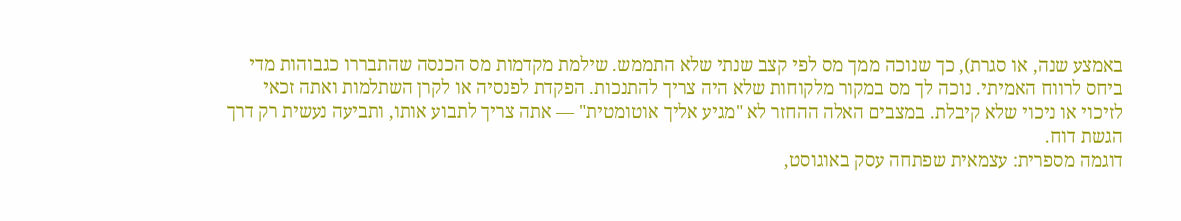באמצע שנה, או סגרת), כך שנוכה ממך מס לפי קצב שנתי שלא התממש. שילמת מקדמות מס הכנסה שהתבררו כגבוהות מדי ביחס לרווח האמיתי. נוכה לך מס במקור מלקוחות שלא היה צריך להתנכות. הפקדת לפנסיה או לקרן השתלמות ואתה זכאי לזיכוי או ניכוי שלא קיבלת. במצבים האלה ההחזר לא "מגיע אליך אוטומטית" — אתה צריך לתבוע אותו, ותביעה נעשית רק דרך הגשת דוח.
דוגמה מספרית: עצמאית שפתחה עסק באוגוסט,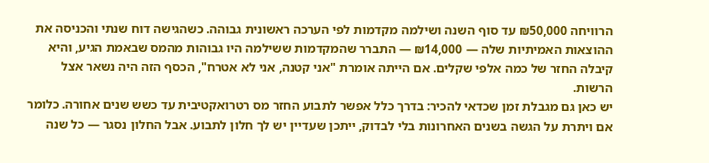הרוויחה ₪50,000 עד סוף השנה ושילמה מקדמות לפי הערכה ראשונית גבוהה. כשהגישה דוח שנתי והכניסה את ההוצאות האמיתיות שלה — ₪14,000 — התברר שהמקדמות ששילמה היו גבוהות מהמס שבאמת הגיע, והיא קיבלה החזר של כמה אלפי שקלים. אם הייתה אומרת "אני קטנה, אני לא אטרח", הכסף הזה היה נשאר אצל הרשות.
יש כאן גם מגבלת זמן שכדאי להכיר: בדרך כלל אפשר לתבוע החזר מס רטרואקטיבית עד כשש שנים אחורה. כלומר אם ויתרת על הגשה בשנים האחרונות בלי לבדוק, ייתכן שעדיין יש לך חלון לתבוע. אבל החלון נסגר — כל שנה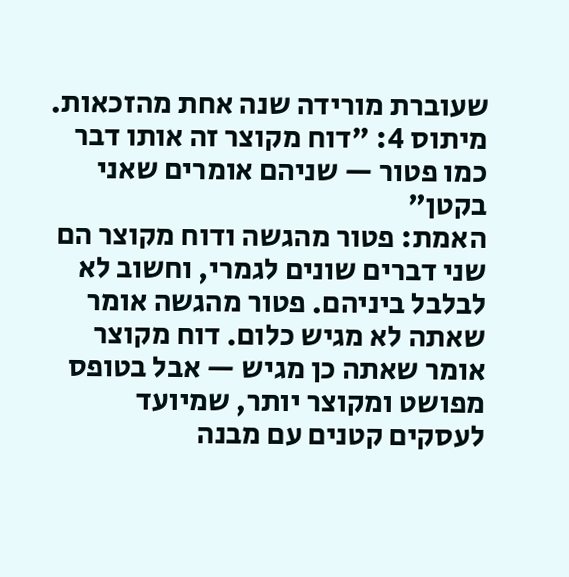שעוברת מורידה שנה אחת מהזכאות.
מיתוס 4: "דוח מקוצר זה אותו דבר כמו פטור — שניהם אומרים שאני בקטן"
האמת: פטור מהגשה ודוח מקוצר הם שני דברים שונים לגמרי, וחשוב לא לבלבל ביניהם. פטור מהגשה אומר שאתה לא מגיש כלום. דוח מקוצר אומר שאתה כן מגיש — אבל בטופס מפושט ומקוצר יותר, שמיועד לעסקים קטנים עם מבנה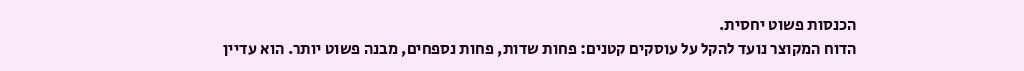הכנסות פשוט יחסית.
הדוח המקוצר נועד להקל על עוסקים קטנים: פחות שדות, פחות נספחים, מבנה פשוט יותר. הוא עדיין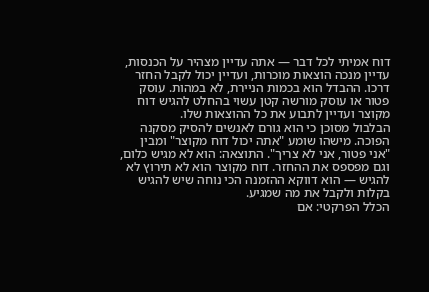דוח אמיתי לכל דבר — אתה עדיין מצהיר על הכנסות, עדיין מנכה הוצאות מוכרות, ועדיין יכול לקבל החזר דרכו. ההבדל הוא בכמות הניירת, לא במהות. עוסק פטור או עוסק מורשה קטן עשוי בהחלט להגיש דוח מקוצר ועדיין לתבוע את כל ההוצאות שלו.
הבלבול מסוכן כי הוא גורם לאנשים להסיק מסקנה הפוכה. מישהו שומע "אתה יכול דוח מקוצר" ומבין "אני פטור, אני לא צריך". התוצאה: הוא לא מגיש כלום, וגם מפספס את ההחזר. דוח מקוצר הוא לא תירוץ לא להגיש — הוא דווקא ההזמנה הכי נוחה שיש להגיש בקלות ולקבל את מה שמגיע.
הכלל הפרקטי: אם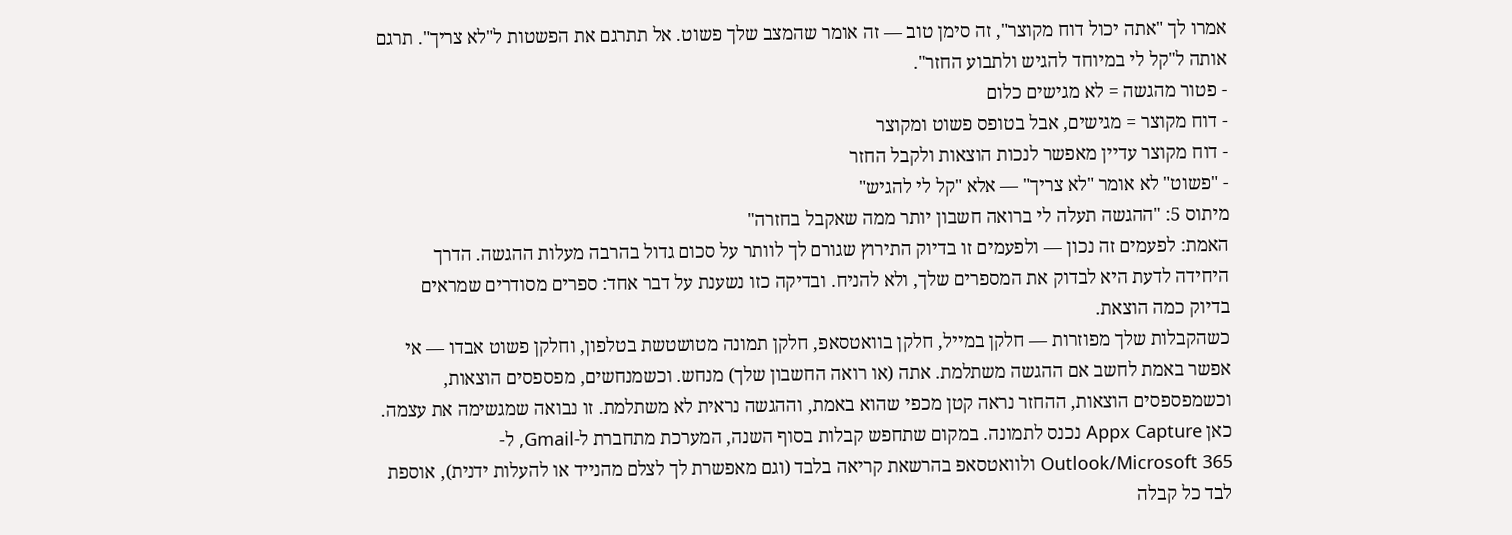אמרו לך "אתה יכול דוח מקוצר", זה סימן טוב — זה אומר שהמצב שלך פשוט. אל תתרגם את הפשטות ל"לא צריך". תרגם אותה ל"קל לי במיוחד להגיש ולתבוע החזר".
- פטור מהגשה = לא מגישים כלום
- דוח מקוצר = מגישים, אבל בטופס פשוט ומקוצר
- דוח מקוצר עדיין מאפשר לנכות הוצאות ולקבל החזר
- "פשוט" לא אומר "לא צריך" — אלא "קל לי להגיש"
מיתוס 5: "ההגשה תעלה לי ברואה חשבון יותר ממה שאקבל בחזרה"
האמת: לפעמים זה נכון — ולפעמים זו בדיוק התירוץ שגורם לך לוותר על סכום גדול בהרבה מעלות ההגשה. הדרך היחידה לדעת היא לבדוק את המספרים שלך, ולא להניח. ובדיקה כזו נשענת על דבר אחד: ספרים מסודרים שמראים בדיוק כמה הוצאת.
כשהקבלות שלך מפוזרות — חלקן במייל, חלקן בוואטסאפ, חלקן תמונה מטושטשת בטלפון, וחלקן פשוט אבדו — אי אפשר באמת לחשב אם ההגשה משתלמת. אתה (או רואה החשבון שלך) מנחש. וכשמנחשים, מפספסים הוצאות, וכשמפספסים הוצאות, ההחזר נראה קטן מכפי שהוא באמת, וההגשה נראית לא משתלמת. זו נבואה שמגשימה את עצמה.
כאן Appx Capture נכנס לתמונה. במקום שתחפש קבלות בסוף השנה, המערכת מתחברת ל-Gmail, ל-Outlook/Microsoft 365 ולוואטסאפ בהרשאת קריאה בלבד (וגם מאפשרת לך לצלם מהנייד או להעלות ידנית), אוספת לבד כל קבלה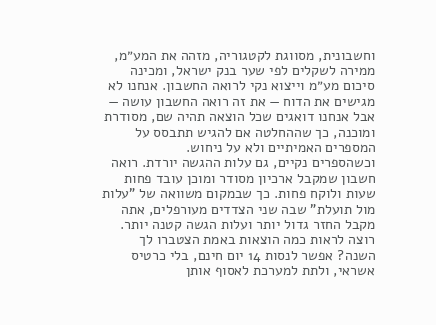וחשבונית, מסווגת לקטגוריה, מזהה את המע״מ, ממירה לשקלים לפי שער בנק ישראל, ומכינה סיכום מע״מ וייצוא נקי לרואה החשבון. אנחנו לא מגישים את הדוח — את זה רואה החשבון עושה — אבל אנחנו דואגים שכל הוצאה תהיה שם, מסודרת ומוכנה, כך שההחלטה אם להגיש תתבסס על המספרים האמיתיים ולא על ניחוש.
וכשהספרים נקיים, גם עלות ההגשה יורדת. רואה חשבון שמקבל ארכיון מסודר ומוכן עובד פחות שעות ולוקח פחות. כך שבמקום משוואה של "עלות מול תועלת" שבה שני הצדדים מעורפלים, אתה מקבל החזר גדול יותר ועלות הגשה קטנה יותר. רוצה לראות כמה הוצאות באמת הצטברו לך השנה? אפשר לנסות 14 יום חינם, בלי כרטיס אשראי, ולתת למערכת לאסוף אותן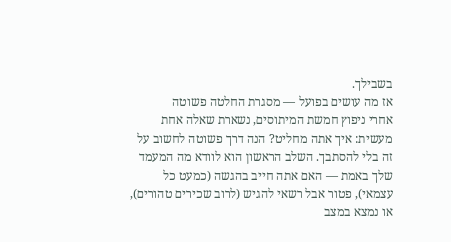בשבילך.
אז מה עושים בפועל — מסגרת החלטה פשוטה
אחרי ניפוץ חמשת המיתוסים, נשארת שאלה אחת מעשית: איך אתה מחליט? הנה דרך פשוטה לחשוב על זה בלי להסתבך. השלב הראשון הוא לוודא מה המעמד שלך באמת — האם אתה חייב בהגשה (כמעט כל עצמאי), פטור אבל רשאי להגיש (לרוב שכירים טהורים), או נמצא במצב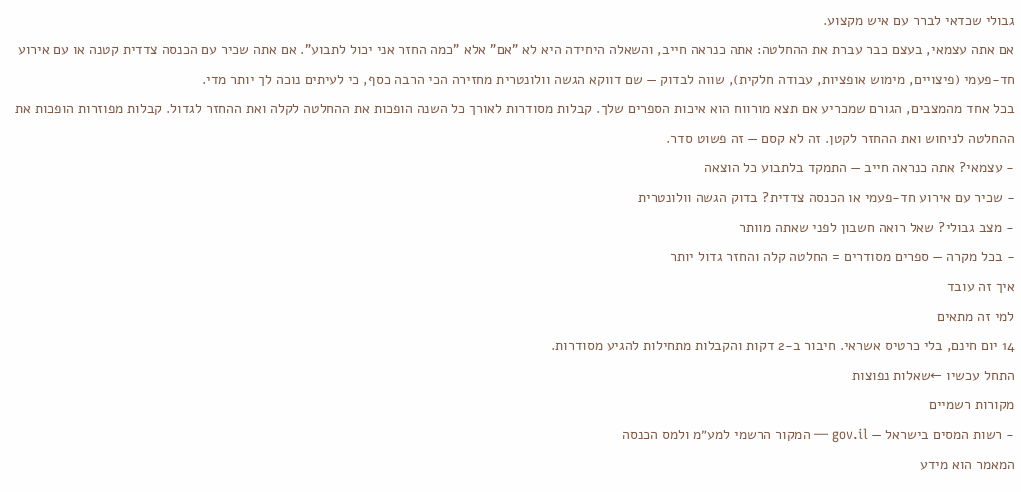גבולי שכדאי לברר עם איש מקצוע.
אם אתה עצמאי, בעצם כבר עברת את ההחלטה: אתה כנראה חייב, והשאלה היחידה היא לא "אם" אלא "כמה החזר אני יכול לתבוע". אם אתה שכיר עם הכנסה צדדית קטנה או עם אירוע חד-פעמי (פיצויים, מימוש אופציות, עבודה חלקית), שווה לבדוק — שם דווקא הגשה וולונטרית מחזירה הכי הרבה כסף, כי לעיתים נוכה לך יותר מדי.
בכל אחד מהמצבים, הגורם שמכריע אם תצא מורווח הוא איכות הספרים שלך. קבלות מסודרות לאורך כל השנה הופכות את ההחלטה לקלה ואת ההחזר לגדול. קבלות מפוזרות הופכות את ההחלטה לניחוש ואת ההחזר לקטן. זה לא קסם — זה פשוט סדר.
- עצמאי? אתה כנראה חייב — התמקד בלתבוע כל הוצאה
- שכיר עם אירוע חד-פעמי או הכנסה צדדית? בדוק הגשה וולונטרית
- מצב גבולי? שאל רואה חשבון לפני שאתה מוותר
- בכל מקרה — ספרים מסודרים = החלטה קלה והחזר גדול יותר
איך זה עובד
למי זה מתאים
14 יום חינם, בלי כרטיס אשראי. חיבור ב‑2 דקות והקבלות מתחילות להגיע מסודרות.
התחל עכשיו ←שאלות נפוצות
מקורות רשמיים
- רשות המסים בישראל — gov.il — המקור הרשמי למע״מ ולמס הכנסה
המאמר הוא מידע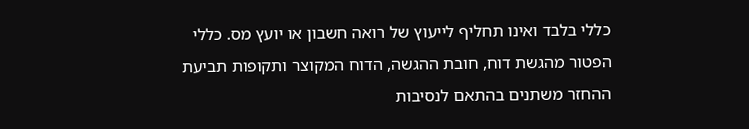כללי בלבד ואינו תחליף לייעוץ של רואה חשבון או יועץ מס. כללי הפטור מהגשת דוח, חובת ההגשה, הדוח המקוצר ותקופות תביעת ההחזר משתנים בהתאם לנסיבות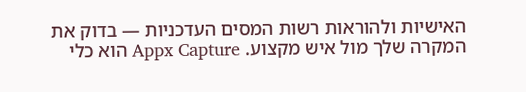האישיות ולהוראות רשות המסים העדכניות — בדוק את המקרה שלך מול איש מקצוע. Appx Capture הוא כלי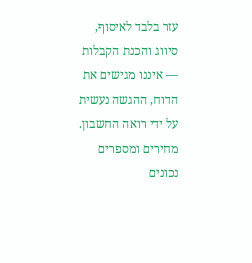עזר בלבד לאיסוף, סיווג והכנת הקבלות — איננו מגישים את הדוח, ההגשה נעשית על ידי רואה החשבון. מחירים ומספרים נכונים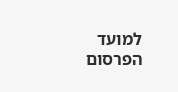למועד הפרסום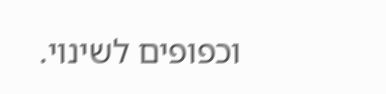וכפופים לשינוי.